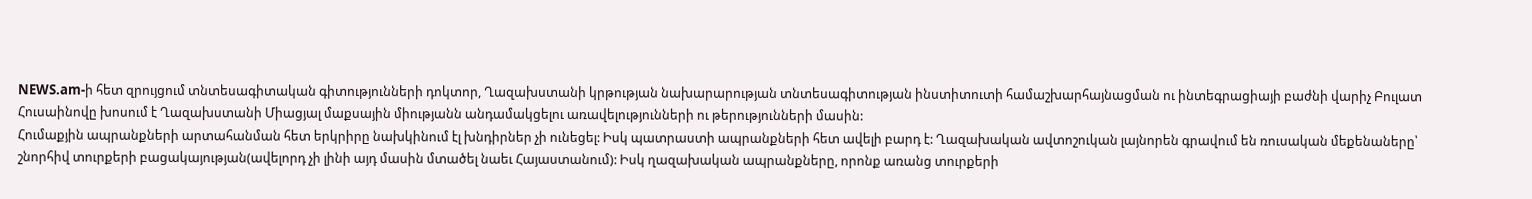NEWS.am-ի հետ զրույցում տնտեսագիտական գիտությունների դոկտոր, Ղազախստանի կրթության նախարարության տնտեսագիտության ինստիտուտի համաշխարհայնացման ու ինտեգրացիայի բաժնի վարիչ Բուլատ Հուսաինովը խոսում է Ղազախստանի Միացյալ մաքսային միությանն անդամակցելու առավելությունների ու թերությունների մասին:
Հումաքյին ապրանքների արտահանման հետ երկրիրը նախկինում էլ խնդիրներ չի ունեցել: Իսկ պատրաստի ապրանքների հետ ավելի բարդ է: Ղազախական ավտոշուկան լայնորեն գրավում են ռուսական մեքենաները՝ շնորհիվ տուրքերի բացակայության(ավելորդ չի լինի այդ մասին մտածել նաեւ Հայաստանում): Իսկ ղազախական ապրանքները, որոնք առանց տուրքերի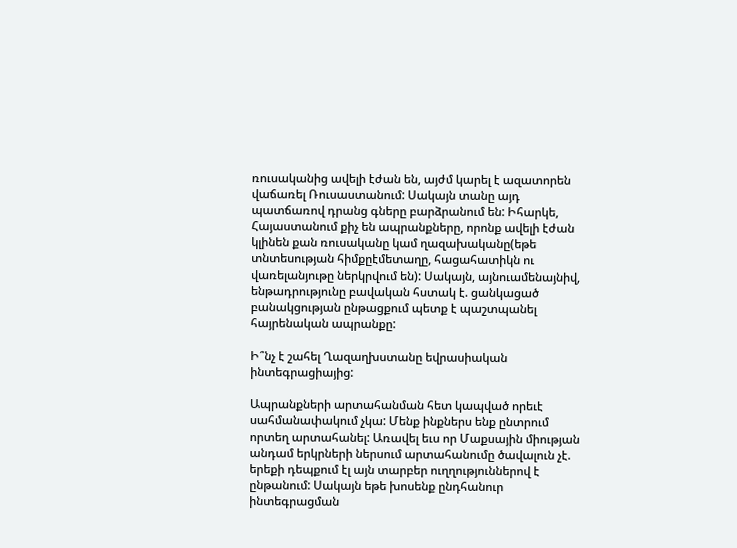ռուսականից ավելի էժան են, այժմ կարել է ազատորեն վաճառել Ռուսաստանում: Սակայն տանը այդ պատճառով դրանց գները բարձրանում են: Իհարկե, Հայաստանում քիչ են ապրանքները, որոնք ավելի էժան կլինեն քան ռուսականը կամ ղազախականը(եթե տնտեսության հիմքըէմետաղը, հացահատիկն ու վառելանյութը ներկրվում են): Սակայն, այնուամենայնիվ, ենթադրությունը բավական հստակ է. ցանկացած բանակցության ընթացքում պետք է պաշտպանել հայրենական ապրանքը:

Ի՞նչ է շահել Ղազաղխստանը եվրասիական ինտեգրացիայից:

Ապրանքների արտահանման հետ կապված որեւէ սահմանափակում չկա: Մենք ինքներս ենք ընտրում որտեղ արտահանել: Առավել եւս որ Մաքսային միության անդամ երկրների ներսում արտահանումը ծավալուն չէ. երեքի դեպքում էլ այն տարբեր ուղղություններով է ընթանում: Սակայն եթե խոսենք ընդհանուր ինտեգրացման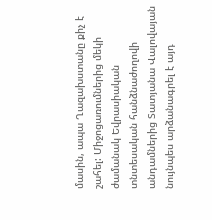մասին, ապա Ղազախստանը քիչ է շահել: Միջոցառումներից մեկի ժամանակ Եվրասիական տնտեսական հանձնաժողովի անդամներից Տատյանա Վալովայան նույնպես արձանագրել է այդ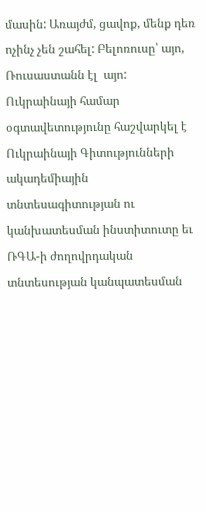մասին: Առայժմ, ցավոք, մենք դեռ ոչինչ չեն շահել: Բելոռուսը՝ այո, Ռուսաստանն էլ  այո: Ուկրաինայի համար օգտավետությունը հաշվարկել է Ուկրաինայի Գիտությունների ակադեմիային տնտեսագիտության ու կանխատեսման ինստիտուտը եւ ՌԳԱ-ի ժողովրդական տնտեսության կանպատեսման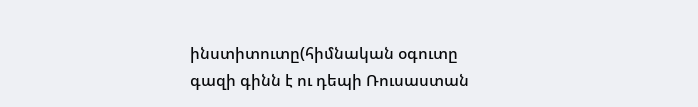ինստիտուտը(հիմնական օգուտը գազի գինն է ու դեպի Ռուսաստան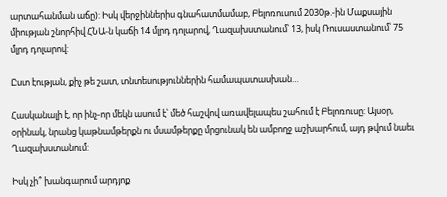արտահանման աճը): Իսկ վերջիններիս գնահատմամաբ, Բելոռուսում 2030թ.-ին Մաքսային միության շնորհիվ ՀՆԱ-ն կաճի 14 մլրդ դոլարով, Ղազախստանում՝ 13, իսկ Ռուսաստանում՝ 75 մլրդ դոլարով:

Ըստ էության, քիչ թե շատ, տնտեսություններին համապատասխան…

Հասկանալի է, որ ինչ-որ մեկն ասում է՝ մեծ հաշվով առավելապես շահում է Բելոռուսը: Այսօր, օրինակ, նրանց կաթնամթերքն ու մսամթերքը մրցունակ են ամբողջ աշխարհում, այդ թվում նաեւ Ղազախստանում:

Իսկ չի՞ խանգարում արդյոք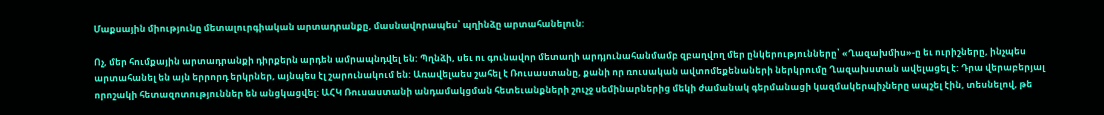Մաքսային միությունը մետալուրգիական արտադրանքը, մասնավորապես՝ պղինձը արտահանելուն:

Ոչ, մեր հումքային արտադրանքի դիրքերն արդեն ամրապնդվել են: Պղնձի, սեւ ու գունավոր մետաղի արդյունահանմամբ զբաղվող մեր ընկերությունները՝ «Ղազախմիս»-ը եւ ուրիշները, ինչպես արտահանել են այն երրորդ երկրներ, այնպես էլ շարունակում են: Առավելաես շահել է Ռուսաստանը, քանի որ ռուսական ավտոմեքենաների ներկրումը Ղազախստան ավելացել է: Դրա վերաբերյալ որոշակի հետազոտություններ են անցկացվել: ԱՀԿ Ռուսաստանի անդամակցման հետեւանքների շուչջ սեմինարներից մեկի ժամանակ գերմանացի կազմակերպիչները ապշել էին, տեսնելով, թե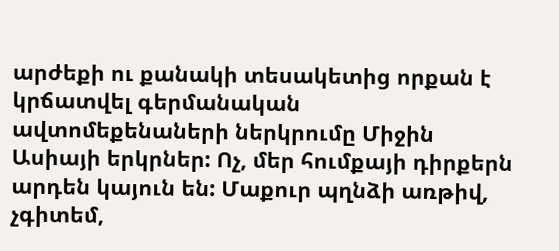արժեքի ու քանակի տեսակետից որքան է կրճատվել գերմանական ավտոմեքենաների ներկրումը Միջին Ասիայի երկրներ: Ոչ, մեր հումքայի դիրքերն արդեն կայուն են: Մաքուր պղնձի առթիվ, չգիտեմ,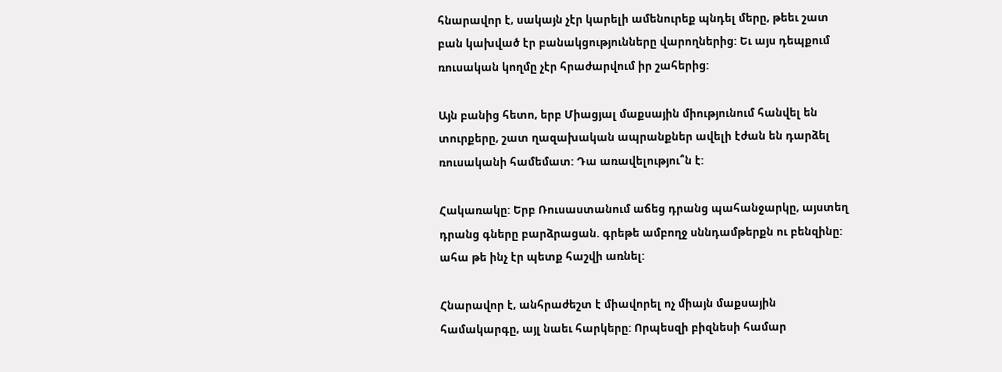հնարավոր է, սակայն չէր կարելի ամենուրեք պնդել մերը, թեեւ շատ բան կախված էր բանակցությունները վարողներից: Եւ այս դեպքում ռուսական կողմը չէր հրաժարվում իր շահերից:

Այն բանից հետո, երբ Միացյալ մաքսային միությունում հանվել են տուրքերը, շատ ղազախական ապրանքներ ավելի էժան են դարձել ռուսականի համեմատ: Դա առավելությու՞ն է:

Հակառակը: Երբ Ռուսաստանում աճեց դրանց պահանջարկը, այստեղ դրանց գները բարձրացան. գրեթե ամբողջ սննդամթերքն ու բենզինը: ահա թե ինչ էր պետք հաշվի առնել:

Հնարավոր է, անհրաժեշտ է միավորել ոչ միայն մաքսային համակարգը, այլ նաեւ հարկերը: Որպեսզի բիզնեսի համար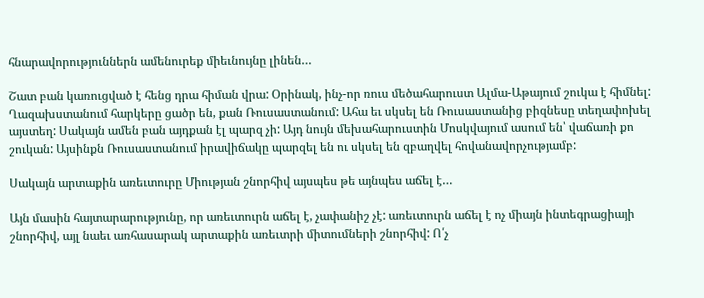հնարավորություններն ամենուրեք միեւնույնը լինեն…

Շատ բան կառուցված է հենց դրա հիման վրա: Օրինակ, ինչ-որ ռուս մեծահարուստ Ալմա-Աթայում շուկա է հիմնել: Ղազախստանում հարկերը ցածր են, քան Ռուսաստանում: Ահա եւ սկսել են Ռուսաստանից բիզնեսը տեղափոխել այստեղ: Սակայն ամեն բան այդքան էլ պարզ չի: Այդ նույն մեխահարուստին Մոսկվայում ասում են՝ վաճառի քո շուկան: Այսինքն Ռուսաստանում իրավիճակը պարզել են ու սկսել են զբաղվել հովանավորչությամբ:

Սակայն արտաքին առեւտուրը Միության շնորհիվ այսպես թե այնպես աճել է…

Այն մասին հայտարարությունը, որ առեւտուրն աճել է, չափանիշ չէ: առեւտուրն աճել է ոչ միայն ինտեգրացիայի շնորհիվ, այլ նաեւ առհասարակ արտաքին առեւտրի միտումների շնորհիվ: Ո՛չ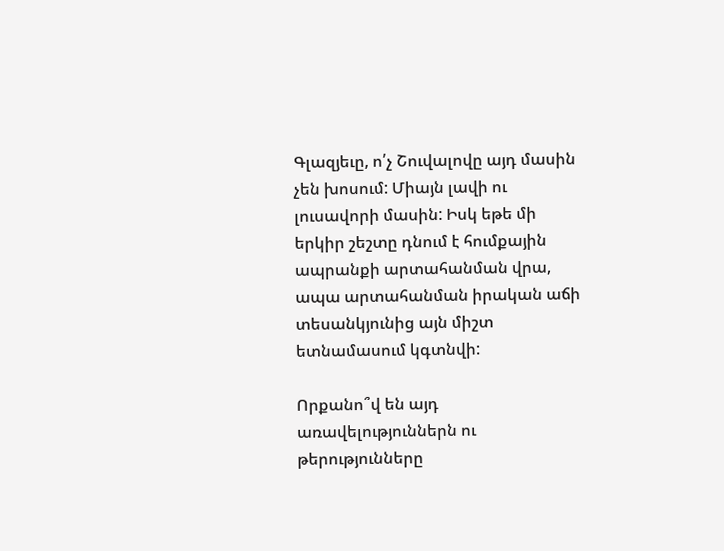Գլազյեւը, ո՛չ Շուվալովը այդ մասին չեն խոսում: Միայն լավի ու լուսավորի մասին: Իսկ եթե մի երկիր շեշտը դնում է հումքային ապրանքի արտահանման վրա, ապա արտահանման իրական աճի տեսանկյունից այն միշտ ետնամասում կգտնվի:

Որքանո՞վ են այդ առավելություններն ու թերությունները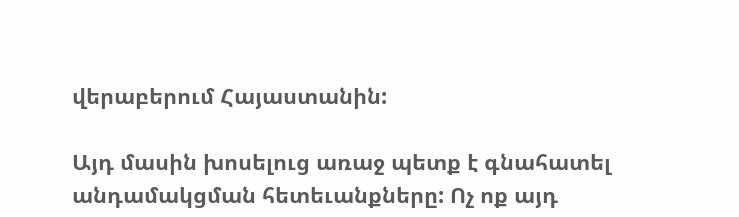վերաբերում Հայաստանին:

Այդ մասին խոսելուց առաջ պետք է գնահատել անդամակցման հետեւանքները: Ոչ ոք այդ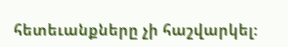հետեւանքները չի հաշվարկել: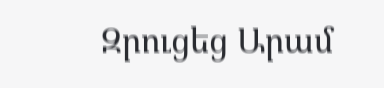Զրուցեց Արամ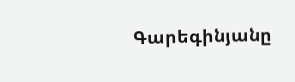Գարեգինյանը